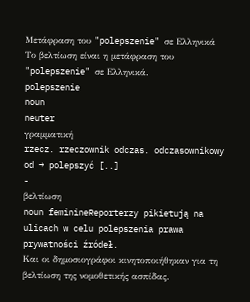Μετάφραση του "polepszenie" σε Ελληνικά
Το βελτίωση είναι η μετάφραση του "polepszenie" σε Ελληνικά.
polepszenie
noun
neuter
γραμματική
rzecz. rzeczownik odczas. odczasownikowy od → polepszyć [..]
-
βελτίωση
noun feminineReporterzy pikietują na ulicach w celu polepszenia prawa prywatności źródeł.
Και οι δημοσιογράφοι κινητοποιήθηκαν για τη βελτίωση της νομοθετικής ασπίδας.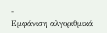-
Εμφάνιση αλγοριθμικά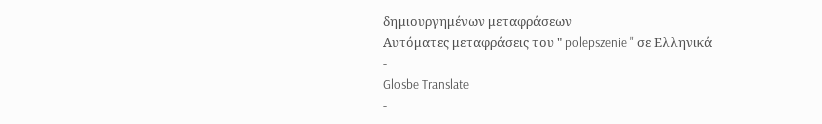δημιουργημένων μεταφράσεων
Αυτόματες μεταφράσεις του " polepszenie " σε Ελληνικά
-
Glosbe Translate
-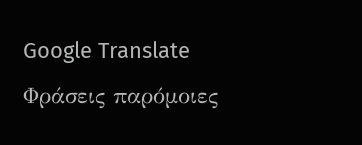Google Translate
Φράσεις παρόμοιες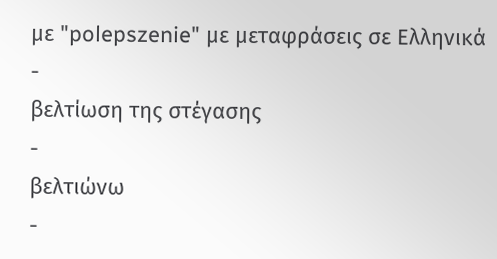με "polepszenie" με μεταφράσεις σε Ελληνικά
-
βελτίωση της στέγασης
-
βελτιώνω
-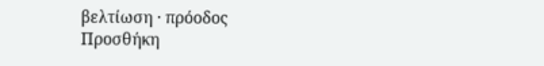βελτίωση · πρόοδος
Προσθήκη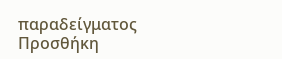παραδείγματος
Προσθήκη